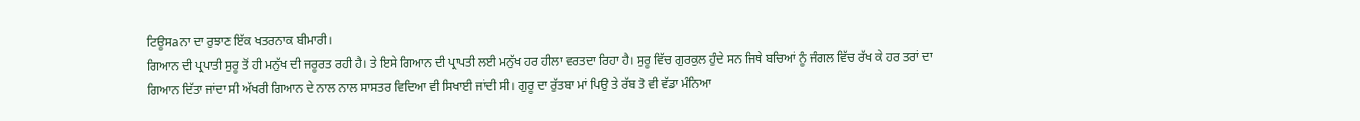ਟਿਊਸaਨਾ ਦਾ ਰੁਝਾਣ ਇੱਕ ਖਤਰਨਾਕ ਬੀਮਾਰੀ।
ਗਿਆਨ ਦੀ ਪ੍ਰਪਾਤੀ ਸੁਰੂ ਤੋਂ ਹੀ ਮਨੁੱਖ ਦੀ ਜਰੂਰਤ ਰਹੀ ਹੈ। ਤੇ ਇਸੇ ਗਿਆਨ ਦੀ ਪ੍ਰਾਪਤੀ ਲਈ ਮਨੁੱਖ ਹਰ ਹੀਲਾ ਵਰਤਦਾ ਰਿਹਾ ਹੈ। ਸੁਰੂ ਵਿੱਚ ਗੁਰਕੁਲ ਹੁੰਦੇ ਸਨ ਜਿਥੇ ਬਚਿਆਂ ਨੂੰ ਜੰਗਲ ਵਿੱਚ ਰੱਖ ਕੇ ਹਰ ਤਰਾਂ ਦਾ ਗਿਆਨ ਦਿੱਤਾ ਜਾਂਦਾ ਸੀ ਅੱਖਰੀ ਗਿਆਨ ਦੇ ਨਾਲ ਨਾਲ ਸਾਸਤਰ ਵਿਦਿਆ ਵੀ ਸਿਖਾਈ ਜਾਂਦੀ ਸੀ। ਗੁਰੂ ਦਾ ਰੁੱਤਬਾ ਮਾਂ ਪਿਉ ਤੇ ਰੱਬ ਤੋ ਵੀ ਵੱਡਾ ਮੰਨਿਆ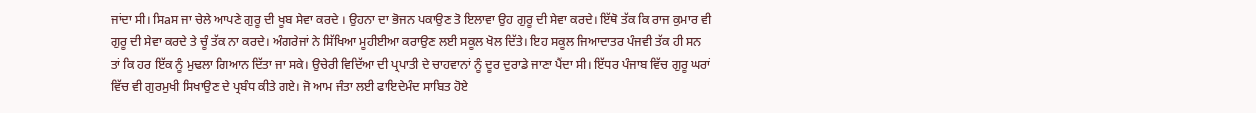ਜਾਂਦਾ ਸੀ। ਸਿaਸ ਜਾ ਚੇਲੇ ਆਪਣੇ ਗੁਰੂ ਦੀ ਖੂਬ ਸੇਵਾ ਕਰਦੇ । ਉਹਨਾ ਦਾ ਭੋਜਨ ਪਕਾਉਣ ਤੋ ਇਲਾਵਾ ਉਹ ਗੁਰੂ ਦੀ ਸੇਵਾ ਕਰਦੇ। ਇੱਥੋ ਤੱਕ ਕਿ ਰਾਜ ਕੁਮਾਰ ਵੀ ਗੁਰੂ ਦੀ ਸੇਵਾ ਕਰਦੇ ਤੇ ਚੂੰ ਤੱਕ ਨਾ ਕਰਦੇ। ਅੰਗਰੇਜਾਂ ਨੇ ਸਿੱਖਿਆ ਮੂਹੀਈਆ ਕਰਾਉਣ ਲਈ ਸਕੂਲ ਖੋਲ ਦਿੱਤੇ। ਇਹ ਸਕੂਲ ਜਿਆਦਾਤਰ ਪੰਜਵੀ ਤੱਕ ਹੀ ਸਨ ਤਾਂ ਕਿ ਹਰ ਇੱਕ ਨੂੰ ਮੁਢਲਾ ਗਿਆਨ ਦਿੱਤਾ ਜਾ ਸਕੇ। ਉਚੇਰੀ ਵਿਦਿੱਆ ਦੀ ਪ੍ਰਪਾਤੀ ਦੇ ਚਾਹਵਾਨਾਂ ਨੂੰ ਦੂਰ ਦੁਰਾਡੇ ਜਾਣਾ ਪੈਂਦਾ ਸੀ। ਇੱਧਰ ਪੰਜਾਬ ਵਿੱਚ ਗੁਰੂ ਘਰਾਂ ਵਿੱਚ ਵੀ ਗੁਰਮੁਖੀ ਸਿਖਾਉਣ ਦੇ ਪ੍ਰਬੰਧ ਕੀਤੇ ਗਏ। ਜੋ ਆਮ ਜੰਤਾ ਲਈ ਫਾਇਦੇਮੰਦ ਸਾਬਿਤ ਹੋਏ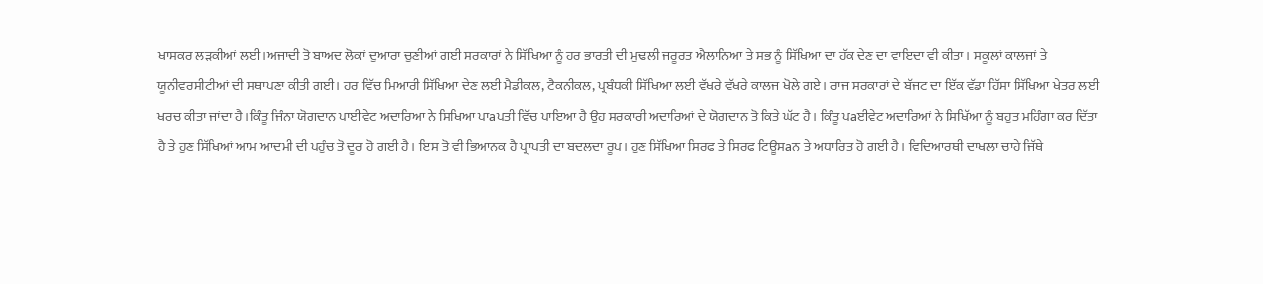ਖਾਸਕਰ ਲੜਕੀਆਂ ਲਈ।ਅਜਾਦੀ ਤੋ ਬਾਅਦ ਲੋਕਾਂ ਦੁਆਰਾ ਚੁਣੀਆਂ ਗਈ ਸਰਕਾਰਾਂ ਨੇ ਸਿੱਖਿਆ ਨੂੰ ਹਰ ਭਾਰਤੀ ਦੀ ਮੁਢਲੀ ਜਰੂਰਤ ਐਲਾਨਿਆ ਤੇ ਸਭ ਨੂੰ ਸਿੱਖਿਆ ਦਾ ਹੱਕ ਦੇਣ ਦਾ ਵਾਇਦਾ ਵੀ ਕੀਤਾ। ਸਕੂਲਾਂ ਕਾਲਜਾਂ ਤੇ ਯੂਨੀਵਰਸੀਟੀਆਂ ਦੀ ਸਥਾਪਣਾ ਕੀਤੀ ਗਈ। ਹਰ ਵਿੱਚ ਮਿਆਰੀ ਸਿੱਖਿਆ ਦੇਣ ਲਈ ਮੈਡੀਕਲ, ਟੈਕਨੀਕਲ, ਪ੍ਰਬੰਧਕੀ ਸਿੱਖਿਆ ਲਈ ਵੱਖਰੇ ਵੱਖਰੇ ਕਾਲਜ ਖੋਲੇ ਗਏ। ਰਾਜ ਸਰਕਾਰਾਂ ਦੇ ਬੱਜਟ ਦਾ ਇੱਕ ਵੱਡਾ ਹਿੱਸਾ ਸਿੱਖਿਆ ਖੇਤਰ ਲਈ ਖਰਚ ਕੀਤਾ ਜਾਂਦਾ ਹੈ।ਕਿੰਤੂ ਜਿੰਨਾ ਯੋਗਦਾਨ ਪਾਈਵੇਟ ਅਦਾਰਿਆ ਨੇ ਸਿਖਿਆ ਪਾaਪਤੀ ਵਿੱਚ ਪਾਇਆ ਹੈ ਉਹ ਸਰਕਾਰੀ ਅਦਾਰਿਆਂ ਦੇ ਯੋਗਦਾਨ ਤੋ ਕਿਤੇ ਘੱਟ ਹੈ। ਕਿੰਤੂ ਪaਈਵੇਟ ਅਦਾਰਿਆਂ ਨੇ ਸਿਖਿੱਆ ਨੂੰ ਬਹੁਤ ਮਹਿੰਗਾ ਕਰ ਦਿੱਤਾ ਹੈ ਤੇ ਹੁਣ ਸਿੱਖਿਆਂ ਆਮ ਆਦਮੀ ਦੀ ਪਹੁੰਚ ਤੋ ਦੂਰ ਹੋ ਗਈ ਹੈ। ਇਸ ਤੋ ਵੀ ਭਿਆਨਕ ਹੈ ਪ੍ਰਾਪਤੀ ਦਾ ਬਦਲਦਾ ਰੂਪ। ਹੁਣ ਸਿੱਖਿਆ ਸਿਰਫ ਤੇ ਸਿਰਫ ਟਿਊਸaਨ ਤੇ ਅਧਾਰਿਤ ਹੋ ਗਈ ਹੈ। ਵਿਦਿਆਰਥੀ ਦਾਖਲਾ ਚਾਹੇ ਜਿੱਥੇ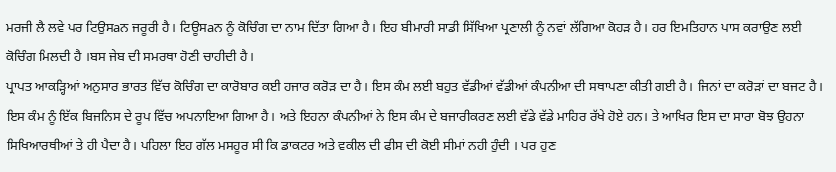ਮਰਜੀ ਲੈ ਲਵੇ ਪਰ ਟਿਉਸaਨ ਜਰੂਰੀ ਹੈ। ਟਿਊਸaਨ ਨੂੰ ਕੋਚਿੰਗ ਦਾ ਨਾਮ ਦਿੱਤਾ ਗਿਆ ਹੈ। ਇਹ ਬੀਮਾਰੀ ਸਾਡੀ ਸਿੱਖਿਆ ਪ੍ਰਣਾਲੀ ਨੂੰ ਨਵਾਂ ਲੱਗਿਆ ਕੋਹੜ ਹੈ। ਹਰ ਇਮਤਿਹਾਨ ਪਾਸ ਕਰਾਉਣ ਲਈ ਕੋਚਿੰਗ ਮਿਲਦੀ ਹੈ ।ਬਸ ਜੇਬ ਦੀ ਸਮਰਥਾ ਹੋਣੀ ਚਾਹੀਦੀ ਹੈ।
ਪ੍ਰਾਪਤ ਆਕੜ੍ਹਿਆਂ ਅਨੁਸਾਰ ਭਾਰਤ ਵਿੱਚ ਕੋਚਿੰਗ ਦਾ ਕਾਰੋਬਾਰ ਕਈ ਹਜਾਰ ਕਰੋੜ ਦਾ ਹੈ। ਇਸ ਕੰਮ ਲਈ ਬਹੁਤ ਵੱਡੀਆਂ ਵੱਡੀਆਂ ਕੰਪਨੀਆ ਦੀ ਸਥਾਪਣਾ ਕੀਤੀ ਗਈ ਹੈ। ਜਿਨਾਂ ਦਾ ਕਰੋੜਾਂ ਦਾ ਬਜਟ ਹੈ। ਇਸ ਕੰਮ ਨੂੰ ਇੱਕ ਬਿਜਨਿਸ ਦੇ ਰੂਪ ਵਿੱਚ ਅਪਨਾਇਆ ਗਿਆ ਹੈ। ਅਤੇ ਇਹਨਾ ਕੰਪਨੀਆਂ ਨੇ ਇਸ ਕੰਮ ਦੇ ਬਜਾਰੀਕਰਣ ਲਈ ਵੱਡੇ ਵੱਡੇ ਮਾਹਿਰ ਰੱਖੇ ਹੋਏ ਹਨ। ਤੇ ਆਖਿਰ ਇਸ ਦਾ ਸਾਰਾ ਬੋਝ ਉਹਨਾ ਸਿਖਿਆਰਥੀਆਂ ਤੇ ਹੀ ਪੈਦਾ ਹੈ। ਪਹਿਲਾ ਇਹ ਗੱਲ ਮਸਹੂਰ ਸੀ ਕਿ ਡਾਕਟਰ ਅਤੇ ਵਕੀਲ ਦੀ ਫੀਸ ਦੀ ਕੋਈ ਸੀਮਾਂ ਨਹੀ ਹੁੰਦੀ । ਪਰ ਹੁਣ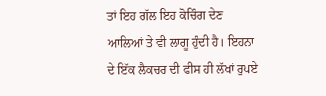ਤਾਂ ਇਹ ਗੱਲ ਇਹ ਕੋਚਿੰਗ ਦੇਣ ਆਲਿਆਂ ਤੇ ਵੀ ਲਾਗੂ ਹੁੰਦੀ ਹੈ। ਇਹਨਾ ਦੇ ਇੱਕ ਲੈਕਚਰ ਦੀ ਫੀਸ ਹੀ ਲੱਖਾਂ ਰੁਪਏ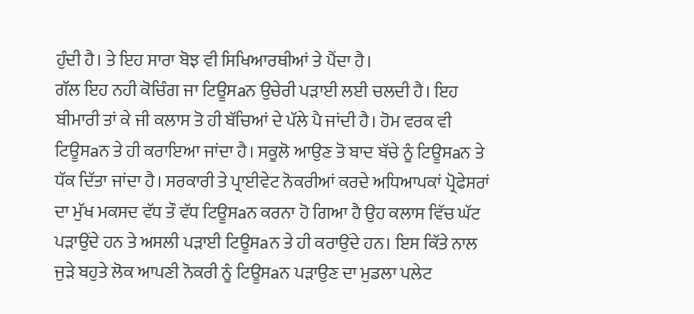ਹੁੰਦੀ ਹੈ। ਤੇ ਇਹ ਸਾਰਾ ਬੋਝ ਵੀ ਸਿਖਿਆਰਥੀਆਂ ਤੇ ਪੈਂਦਾ ਹੈ।
ਗੱਲ ਇਹ ਨਹੀ ਕੋਚਿੰਗ ਜਾ ਟਿਊਸaਨ ਉਚੇਰੀ ਪੜਾਈ ਲਈ ਚਲਦੀ ਹੈ। ਇਹ ਬੀਮਾਰੀ ਤਾਂ ਕੇ ਜੀ ਕਲਾਸ ਤੋ ਹੀ ਬੱਚਿਆਂ ਦੇ ਪੱਲੇ ਪੈ ਜਾਂਦੀ ਹੈ। ਹੋਮ ਵਰਕ ਵੀ ਟਿਊਸaਨ ਤੇ ਹੀ ਕਰਾਇਆ ਜਾਂਦਾ ਹੈ। ਸਕੂਲੋ ਆਉਣ ਤੋ ਬਾਦ ਬੱਚੇ ਨੂੰ ਟਿਊਸaਨ ਤੇ ਧੱਕ ਦਿੱਤਾ ਜਾਂਦਾ ਹੈ। ਸਰਕਾਰੀ ਤੇ ਪ੍ਰਾਈਵੇਟ ਨੋਕਰੀਆਂ ਕਰਦੇ ਅਧਿਆਪਕਾਂ ਪ੍ਰੋਫੇਸਰਾਂ ਦਾ ਮੁੱਖ ਮਕਸਦ ਵੱਧ ਤੌ ਵੱਧ ਟਿਊਸaਨ ਕਰਨਾ ਹੋ ਗਿਆ ਹੈ ਉਹ ਕਲਾਸ ਵਿੱਚ ਘੱਟ ਪੜਾਉਂਦੇ ਹਨ ਤੇ ਅਸਲੀ ਪੜਾਈ ਟਿਊਸaਨ ਤੇ ਹੀ ਕਰਾਉਂਦੇ ਹਨ। ਇਸ ਕਿੱਤੇ ਨਾਲ ਜੁੜੇ ਬਹੁਤੇ ਲੋਕ ਆਪਣੀ ਨੋਕਰੀ ਨੂੰ ਟਿਊਸaਨ ਪੜਾਉਣ ਦਾ ਮੁਡਲਾ ਪਲੇਟ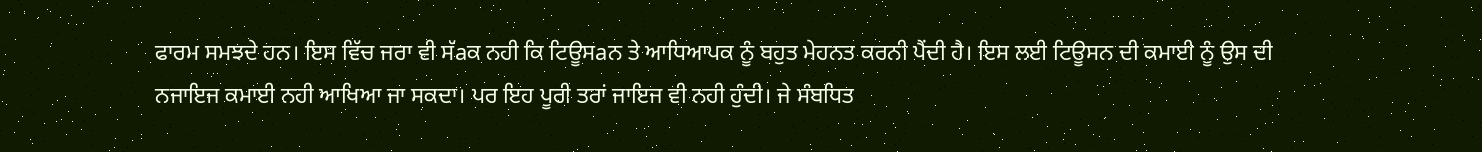ਫਾਰਮ ਸਮਝਦੇ ਹਨ। ਇਸ ਵਿੱਚ ਜਰਾ ਵੀ ਸੱaਕ ਨਹੀ ਕਿ ਟਿਊਸaਨ ਤੇ ਆਧਿਆਪਕ ਨੂੰ ਬਹੁਤ ਮੇਹਨਤ ਕਰਨੀ ਪੈਂਦੀ ਹੈ। ਇਸ ਲਈ ਟਿਊਸਨ ਦੀ ਕਮਾਈ ਨੂੰ ਉਸ ਦੀ ਨਜਾਇਜ ਕਮਾਈ ਨਹੀ ਆਖਿਆ ਜਾ ਸਕਦਾ। ਪਰ ਇਹ ਪੂਰੀ ਤਰਾਂ ਜਾਇਜ ਵੀ ਨਹੀ ਹੁੰਦੀ। ਜੇ ਸੰਬਧਿਤ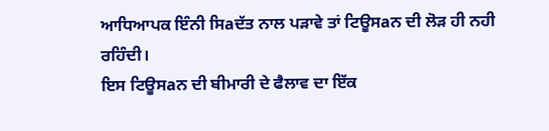ਆਧਿਆਪਕ ਇੰਨੀ ਸਿaਦੱਤ ਨਾਲ ਪੜਾਵੇ ਤਾਂ ਟਿਊਸaਨ ਦੀ ਲੋੜ ਹੀ ਨਹੀ ਰਹਿੰਦੀ।
ਇਸ ਟਿਊਸaਨ ਦੀ ਬੀਮਾਰੀ ਦੇ ਫੈਲਾਵ ਦਾ ਇੱਕ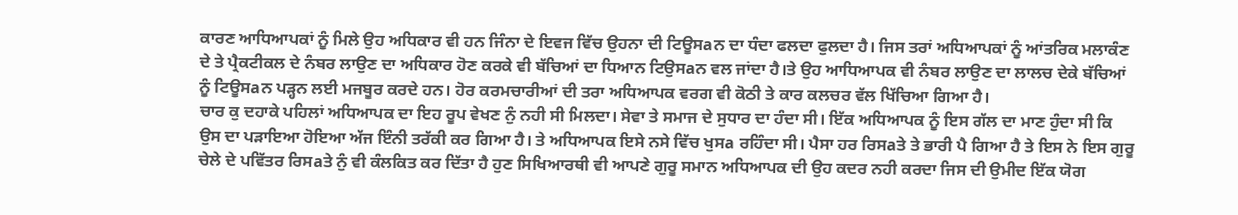ਕਾਰਣ ਆਧਿਆਪਕਾਂ ਨੂੰ ਮਿਲੇ ਉਹ ਅਧਿਕਾਰ ਵੀ ਹਨ ਜਿੰਨਾ ਦੇ ਇਵਜ ਵਿੱਚ ਉਹਨਾ ਦੀ ਟਿਊਸaਨ ਦਾ ਧੰਦਾ ਫਲਦਾ ਫੁਲਦਾ ਹੈ। ਜਿਸ ਤਰਾਂ ਅਧਿਆਪਕਾਂ ਨੂੰ ਆਂਤਰਿਕ ਮਲਾਕੰਣ ਦੇ ਤੇ ਪ੍ਰੈਕਟੀਕਲ ਦੇ ਨੰਬਰ ਲਾਉਣ ਦਾ ਅਧਿਕਾਰ ਹੋਣ ਕਰਕੇ ਵੀ ਬੱਚਿਆਂ ਦਾ ਧਿਆਨ ਟਿਉਸaਨ ਵਲ ਜਾਂਦਾ ਹੈ।ਤੇ ਉਹ ਆਧਿਆਪਕ ਵੀ ਨੰਬਰ ਲਾਉਣ ਦਾ ਲਾਲਚ ਦੇਕੇ ਬੱਚਿਆਂ ਨੂੰ ਟਿਊਸaਨ ਪੜ੍ਹਨ ਲਈ ਮਜਬੂਰ ਕਰਦੇ ਹਨ। ਹੋਰ ਕਰਮਚਾਰੀਆਂ ਦੀ ਤਰਾ ਅਧਿਆਪਕ ਵਰਗ ਵੀ ਕੋਠੀ ਤੇ ਕਾਰ ਕਲਚਰ ਵੱਲ ਖਿੱਚਿਆ ਗਿਆ ਹੈ।
ਚਾਰ ਕੁ ਦਹਾਕੇ ਪਹਿਲਾਂ ਅਧਿਆਪਕ ਦਾ ਇਹ ਰੂਪ ਵੇਖਣ ਨੁੰ ਨਹੀ ਸੀ ਮਿਲਦਾ। ਸੇਵਾ ਤੇ ਸਮਾਜ ਦੇ ਸੁਧਾਰ ਦਾ ਹੰਦਾ ਸੀ। ਇੱਕ ਅਧਿਆਪਕ ਨੂੰ ਇਸ ਗੱਲ ਦਾ ਮਾਣ ਹੁੰਦਾ ਸੀ ਕਿ ਉਸ ਦਾ ਪੜਾਇਆ ਹੋਇਆ ਅੱਜ ਇੰਨੀ ਤਰੱਕੀ ਕਰ ਗਿਆ ਹੈ। ਤੇ ਅਧਿਆਪਕ ਇਸੇ ਨਸੇ ਵਿੱਚ ਖੁਸa ਰਹਿੰਦਾ ਸੀ। ਪੈਸਾ ਹਰ ਰਿਸaਤੇ ਤੇ ਭਾਰੀ ਪੈ ਗਿਆ ਹੈ ਤੇ ਇਸ ਨੇ ਇਸ ਗੁਰੂ ਚੇਲੇ ਦੇ ਪਵਿੱਤਰ ਰਿਸaਤੇ ਨੁੰ ਵੀ ਕੰਲਕਿਤ ਕਰ ਦਿੱਤਾ ਹੈ ਹੁਣ ਸਿਖਿਆਰਥੀ ਵੀ ਆਪਣੇ ਗੁਰੂ ਸਮਾਨ ਅਧਿਆਪਕ ਦੀ ਉਹ ਕਦਰ ਨਹੀ ਕਰਦਾ ਜਿਸ ਦੀ ਉਮੀਦ ਇੱਕ ਯੋਗ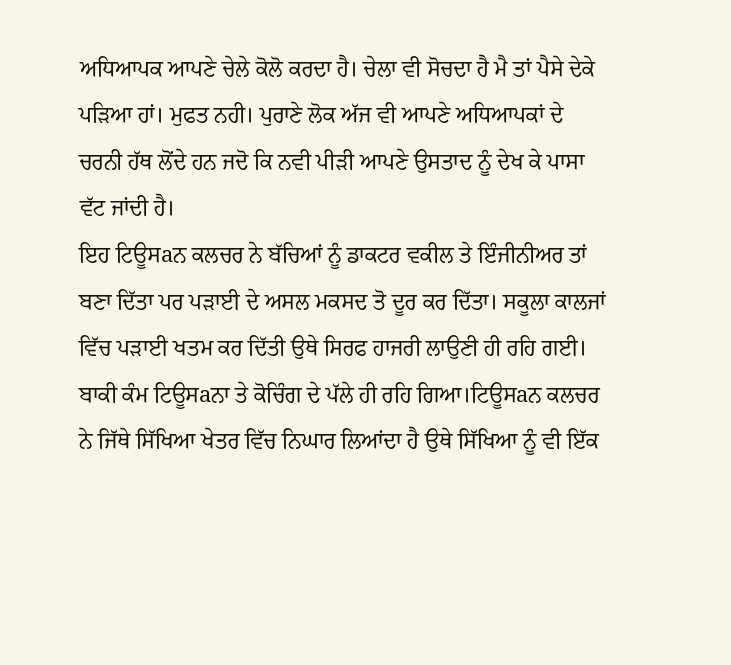ਅਧਿਆਪਕ ਆਪਣੇ ਚੇਲੇ ਕੋਲੋ ਕਰਦਾ ਹੈ। ਚੇਲਾ ਵੀ ਸੋਚਦਾ ਹੈ ਮੈ ਤਾਂ ਪੈਸੇ ਦੇਕੇ ਪੜਿਆ ਹਾਂ। ਮੁਫਤ ਨਹੀ। ਪੁਰਾਣੇ ਲੋਕ ਅੱਜ ਵੀ ਆਪਣੇ ਅਧਿਆਪਕਾਂ ਦੇ ਚਰਨੀ ਹੱਥ ਲੋਂਦੇ ਹਨ ਜਦੋ ਕਿ ਨਵੀ ਪੀੜੀ ਆਪਣੇ ਉਸਤਾਦ ਨੂੰ ਦੇਖ ਕੇ ਪਾਸਾ ਵੱਟ ਜਾਂਦੀ ਹੈ।
ਇਹ ਟਿਊਸaਨ ਕਲਚਰ ਨੇ ਬੱਚਿਆਂ ਨੂੰ ਡਾਕਟਰ ਵਕੀਲ ਤੇ ਇੰਜੀਨੀਅਰ ਤਾਂ ਬਣਾ ਦਿੱਤਾ ਪਰ ਪੜਾਈ ਦੇ ਅਸਲ ਮਕਸਦ ਤੋ ਦੂਰ ਕਰ ਦਿੱਤਾ। ਸਕੂਲਾ ਕਾਲਜਾਂ ਵਿੱਚ ਪੜਾਈ ਖਤਮ ਕਰ ਦਿੱਤੀ ਉਥੇ ਸਿਰਫ ਹਾਜਰੀ ਲਾਉਣੀ ਹੀ ਰਹਿ ਗਈ। ਬਾਕੀ ਕੰਮ ਟਿਊਸaਨਾ ਤੇ ਕੋਚਿੰਗ ਦੇ ਪੱਲੇ ਹੀ ਰਹਿ ਗਿਆ।ਟਿਊਸaਨ ਕਲਚਰ ਨੇ ਜਿੱਥੇ ਸਿੱਖਿਆ ਖੇਤਰ ਵਿੱਚ ਨਿਘਾਰ ਲਿਆਂਦਾ ਹੈ ਉਥੇ ਸਿੱਖਿਆ ਨੂੰ ਵੀ ਇੱਕ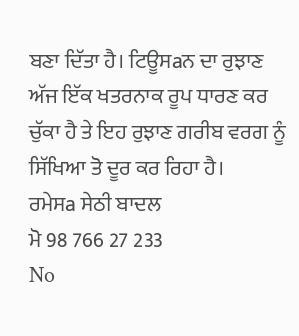ਬਣਾ ਦਿੱਤਾ ਹੈ। ਟਿਊਸaਨ ਦਾ ਰੁਝਾਣ ਅੱਜ ਇੱਕ ਖਤਰਨਾਕ ਰੂਪ ਧਾਰਣ ਕਰ ਚੁੱਕਾ ਹੈ ਤੇ ਇਹ ਰੁਝਾਣ ਗਰੀਬ ਵਰਗ ਨੂੰ ਸਿੱਖਿਆ ਤੋ ਦੂਰ ਕਰ ਰਿਹਾ ਹੈ।
ਰਮੇਸa ਸੇਠੀ ਬਾਦਲ
ਮੋ 98 766 27 233
No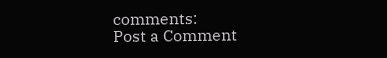comments:
Post a Comment